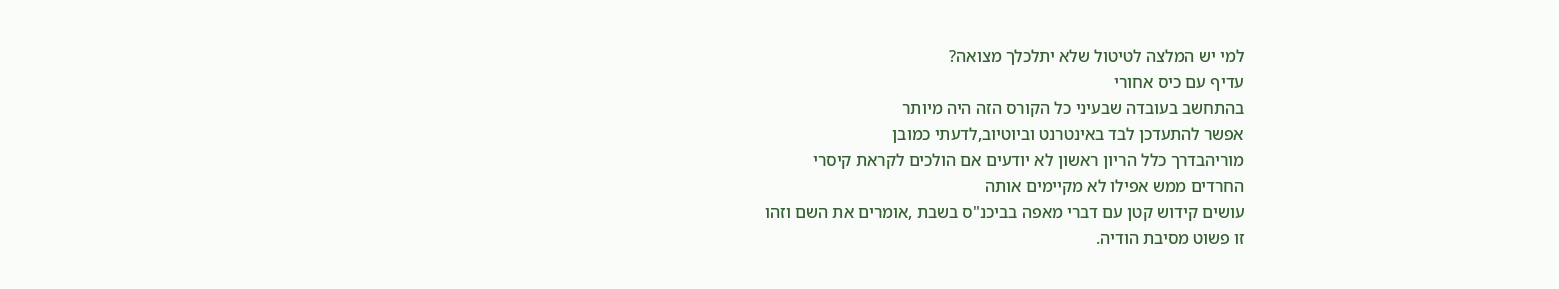למי יש המלצה לטיטול שלא יתלכלך מצואה?
עדיף עם כיס אחורי
בהתחשב בעובדה שבעיני כל הקורס הזה היה מיותר
אפשר להתעדכן לבד באינטרנט וביוטיוב,לדעתי כמובן
מוריהבדרך כלל הריון ראשון לא יודעים אם הולכים לקראת קיסרי
החרדים ממש אפילו לא מקיימים אותה
עושים קידוש קטן עם דברי מאפה בביכנ"ס בשבת ,אומרים את השם וזהו
זו פשוט מסיבת הודיה.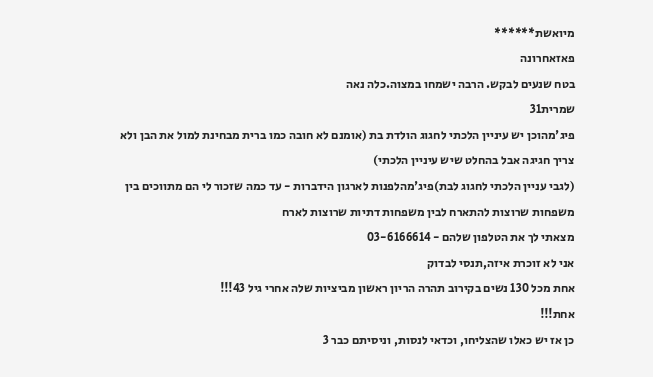מיואשת******
פאזאחרונה
בטח שנעים לבקש. הרבה ישמחו במצוה.כלה נאה
שמרית31
פיג'מהוכן יש עיניין הלכתי לחגוג הולדת בת (אומנם לא חובה כמו ברית מבחינת למול את הבן ולא צריך חגיגה אבל בהחלט שיש עיניין הלכתי)
(לגבי עניין הלכתי לחגוג לבת)פיג'מהלפנות לארגון הידברות - עד כמה שזכור לי הם מתווכים בין משפחות שרוצות להתארח לבין משפחות דתיות שרוצות לארח
מצאתי לך את הטלפון שלהם - 03-6166614
אני לא זוכרת איזה,תנסי לבדוק
אחת מכל 130 נשים בקירוב תהרה הריון ראשון מביציות שלה אחרי גיל 43!!!
אחת!!!
כן אז יש כאלו שהצליחו, וכדאי לנסות, וניסיתם כבר 3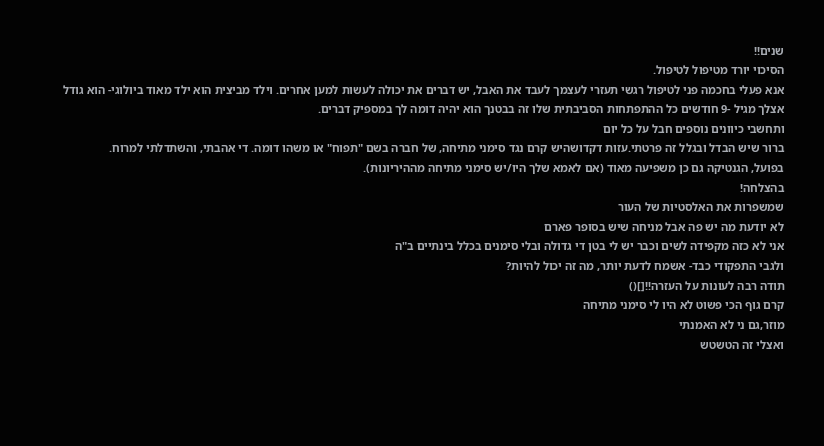שנים!!
הסיכוי יורד מטיפול לטיפול.
אנא פעלי בחכמה פני לטיפול רגשי תעזרי לעצמך לעבד את האבל, יש דברים את יכולה לעשות למען אחרים. וילד מביצית הוא ילד מאוד ביולוגי- הוא גודל אצלך מגיל -9 חודשים כל ההתפתחות הסביבתית שלו זה בבטנך הוא יהיה דומה לך במספיק דברים.
ותחשבי כיוונים נוספים חבל על כל יום
ברור שיש הבדל ובגלל זה פרטתי.עזות דקדושהיש קרם נגד סימני מתיחה, של חברה בשם "תפוח" או משהו דומה. די אהבתי, והשתדלתי למרוח.
בפועל, הגנטיקה גם כן משפיעה מאוד (אם לאמא שלך היו/יש סימני מתיחה מההיריונות).
בהצלחה!
שמשפרות את האלסטיות של העור
לא יודעת מה יש פה אבל מניחה שיש בסופר פארם
אני לא כזה מקפידה לשים וכבר יש לי בטן די גדולה ובלי סימנים בכלל בינתיים ב"ה
ולגבי התפקודי כבד- אשמח לדעת יותר, מה זה יכול להיות?
תודה רבה לעונות על העזרה!![]()
קרם גוף הכי פשוט לא היו לי סימני מתיחה
מוזר,גם ני לא האמנתי
ואצלי זה הטשטש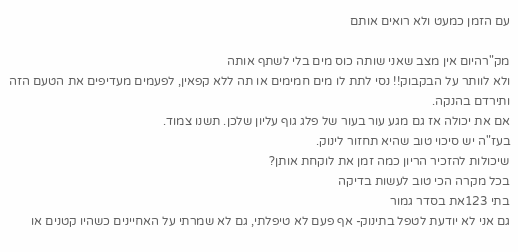עם הזמן כמעט ולא רואים אותם

מק"רהיום אין מצב שאני שותה כוס מים בלי לשתף אותה
ולא לוותר על הבקבוק!! נסי לתת לו מים חמימים או תה ללא קפאין, לפעמים מעדיפים את הטעם הזה
ותירדם בהנקה.
אם את יכולה אז גם מגע עור בעור של פלג גוף עליון שלכן. תשנו צמוד.
בעז"ה יש סיכוי טוב שהיא תחזור לינוק.
שיכולות להזכיר הריון כמה זמן את לוקחת אותן?
בכל מקרה הכי טוב לעשות בדיקה
בתי 123את בסדר גמור
גם אני לא יודעת לטפל בתינוק- אף פעם לא טיפלתי, גם לא שמרתי על האחיינים כשהיו קטנים או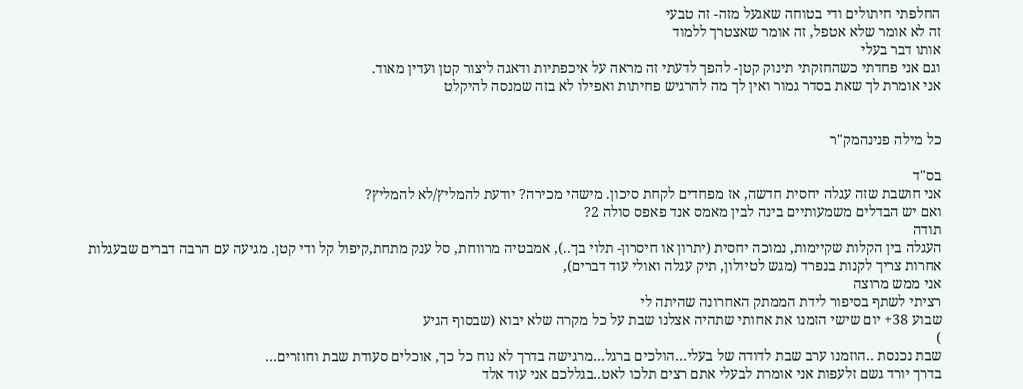החלפתי חיתולים ודי בטוחה שאגעל מזה- זה טבעי
זה לא אומר שלא אטפל, זה אומר שאצטרך ללמוד
אותו דבר בעלי
וגם אני פחדתי כשהחזקתי תינוק קטן- להפך לדעתי זה מראה על איכפתיות ודאגה ליצור קטן ועדין מאוד.
אני אומרת לך שאת בסדר גמור ואין לך מה להרגיש פחיתות ואפילו לא בזה שמנסה להיקלט


כל מילה פנינהמק"ר

בס"ד
אני חושבת שזה עגלה יחסית חדשה, אז מפחדים לקחת סיכון. מישהי מכירה? יודעת להמליץ/לא להמליץ?
ואם יש הבדלים משמעותיים בינה לבין מאמס אנד פאפס סולה 2?
תודה
העגלה בין הקלות שקיימות, נמוכה יחסית (יתרון או חיסרון- תלוי בך..), אמבטיה מרווחת, סל ענק מתחת,קיפול קל ודי קטן. מגיעה עם הרבה דברים שבעגלות אחרות צריך לקנות בנפרד (מגש לטיולון, תיק עגלה ואולי עוד דברים),
אני ממש מרוצה
רציתי לשתף בסיפור לידת הממתק האחרונה שהיתה לי
שבוע 38+ יום שישי הזמנו את אחותי שתהיה אצלנו שבת על כל מקרה שלא יבוא (שבסוף הגיע
)
שבת נכנסת ..הוזמנו ערב שבת לדודה של בעלי...הולכים ברגל...מרגישה בדרך לא נוח כל כך, אוכלים סעודת שבת וחוזרים...
בדרך יורד גשם זלעפות אני אומרת לבעלי אתם רצים תלכו לאט..בגללכם אני עוד אלד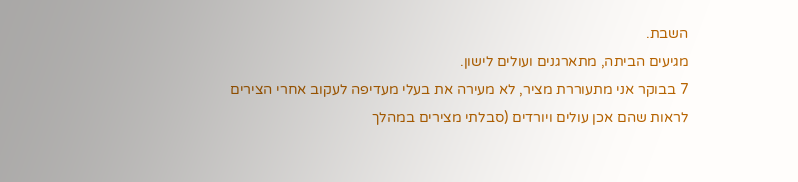השבת.
מגיעים הביתה, מתארגנים ועולים לישון.
7 בבוקר אני מתעוררת מציר, לא מעירה את בעלי מעדיפה לעקוב אחרי הצירים לראות שהם אכן עולים ויורדים (סבלתי מצירים במהלך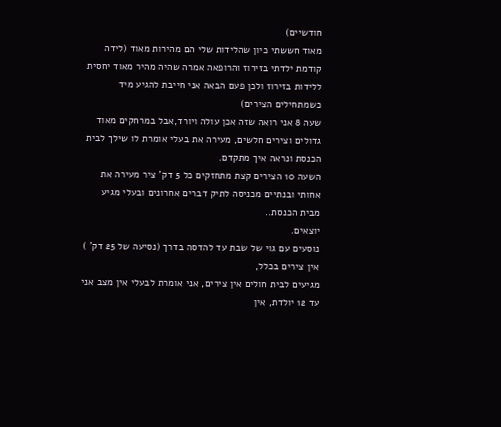חודשיים)
מאוד חששתי כיון שהלידות שלי הם מהירות מאוד (לידה קודמת ילדתי בזירוז והרופאה אמרה שהיה מהיר מאוד יחסית ללידות בזירוז ולכן פעם הבאה אני חייבת להגיע מיד כשמתחילים הצירים)
שעה 8 אני רואה שזה אכן עולה ויורד,אבל במרחקים מאוד גדולים וצירים חלשים, מעירה את בעלי אומרת לו שילך לבית הכנסת ונראה איך מתקדם.
השעה 10 הצירים קצת מתחזקים כל 5 דק' ציר מעירה את אחותי ובנתיים מכניסה לתיק דברים אחרונים ובעלי מגיע מבית הכנסת..
יוצאים.
נוסעים עם גוי של שבת עד להדסה בדרך (נסיעה של 25 דק' ) אין צירים בכלל,
מגיעים לבית חולים אין צירים, אני אומרת לבעלי אין מצב אני עד 12 יולדת, אין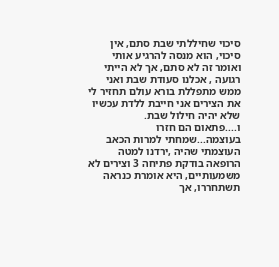סיכוי שחיללתי שבת סתם, אין סיכוי, הוא מנסה להרגיע אותי ואומר זה לא סתם, אך לא הייתי רגועה , אכלנו סעודת שבת ואני ממש מתפללת בורא עולם תחזיר לי את הצירים אני חייבת ללדת עכשיו שלא יהיה חילול שבת.
ו....פתאום הם חזרו בעוצמה...שמחתי למרות הכאב העוצמתי שהיה ,ירדנו למטה הרופאה בודקת פתיחה 3 וצירים לא משמעותיים, היא אומרת כנראה תשתחררו, אך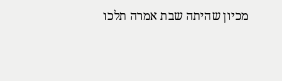מכיון שהיתה שבת אמרה תלכו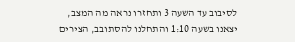לסיבוב עד השעה 3 ותחזרו נראה מה המצב,
יצאנו בשעה 1:10 והתחלנו להסתובב, הצירים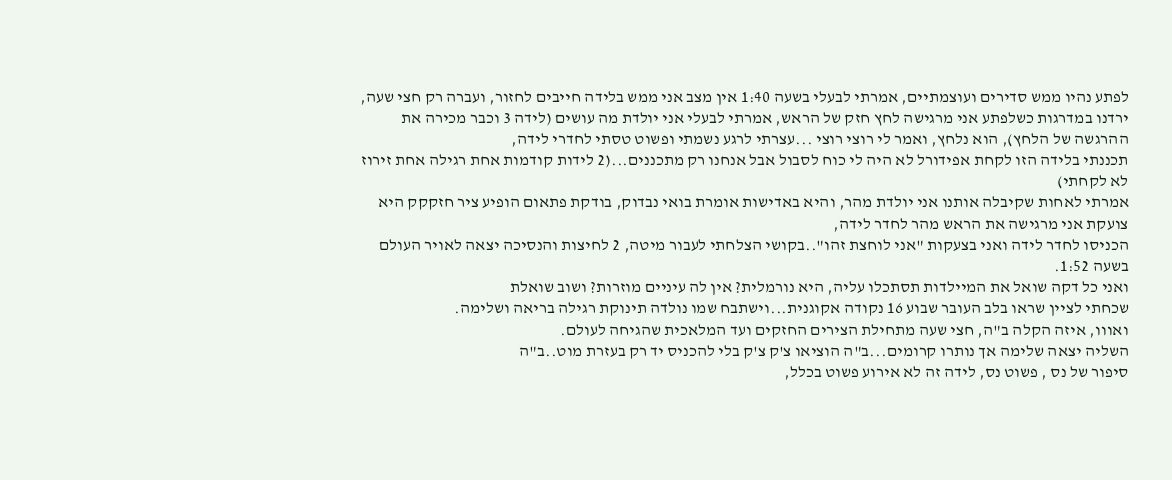לפתע נהיו ממש סדירים ועוצמתיים, אמרתי לבעלי בשעה 1:40 אין מצב אני ממש בלידה חייבים לחזור, ועברה רק חצי שעה, ירדנו במדרגות כשלפתע אני מרגישה לחץ חזק של הראש, אמרתי לבעלי אני יולדת מה עושים (לידה 3 וכבר מכירה את ההרגשה של הלחץ), הוא נלחץ, ואמר לי רוצי רוצי ...עצרתי לרגע נשמתי ופשוט טסתי לחדרי לידה,
תכננתי בלידה הזו לקחת אפידורל לא היה לי כוח לסבול אבל אנחנו רק מתכננים...(2 לידות קודמות אחת רגילה אחת זירוז לא לקחתי)
אמרתי לאחות שקיבלה אותנו אני יולדת מהר, והיא באדישות אומרת בואי נבדוק, בודקת פתאום הופיע ציר חזקקק היא צועקת אני מרגישה את הראש מהר לחדר לידה,
הכניסו לחדר לידה ואני בצעקות "אני לוחצת זהו"..בקושי הצלחתי לעבור מיטה, 2 לחיצות והנסיכה יצאה לאויר העולם בשעה 1:52.
ואני כל דקה שואל את המיילדות תסתכלו עליה, היא נורמלית? אין לה עיניים מוזרות? ושוב שואלת
שכחתי לציין שראו בלב העובר שבוע 16 נקודה אקוגנית...וישתבח שמו נולדה תינוקת רגילה בריאה ושלימה.
ואווו, איזה הקלה ב"ה, חצי שעה מתחילת הצירים החזקים ועד המלאכית שהגיחה לעולם.
השליה יצאה שלימה אך נותרו קרומים...ב"ה הוציאו צ'ק צ'ק בלי להכניס יד רק בעזרת מוט..ב"ה
סיפור של נס , פשוט נס, לידה זה לא אירוע פשוט בכלל,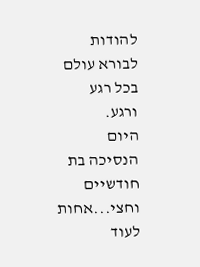להודות לבורא עולם בכל רגע ורגע.
היום הנסיכה בת חודשיים וחצי...אחות לעוד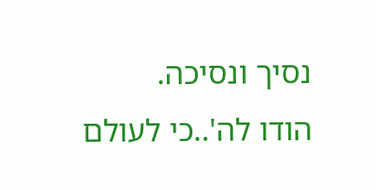נסיך ונסיכה.
הודו לה'..כי לעולם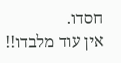חסדו.
אין עוד מלבדו!!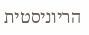הריוניסטית